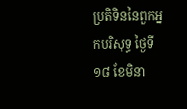ប្រតិទិននៃពួកឣ្នកបរិសុទ្ធ ថ្ងៃទី១៨ ខែមិនា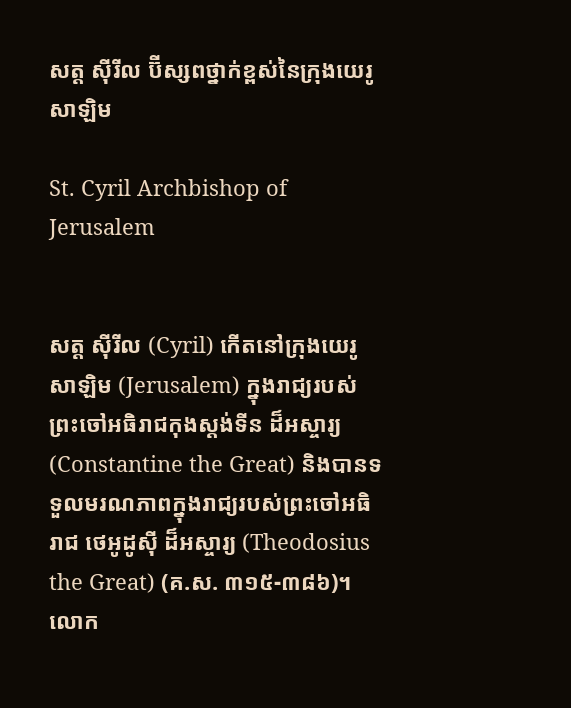សត្ត ស៊ីរីល ប៊ីស្សពថ្នាក់ខ្ពស់នៃក្រុងយេរូសាឡិម

St. Cyril Archbishop of Jerusalem


សត្ត ស៊ីរីល (Cyril) កើតនៅក្រុងយេរូសាឡិម (Jerusalem) ក្នុងរាជ្យរបស់ព្រះចៅអធិរាជកុងស្តង់ទីន ដ៏អស្ចារ្យ (Constantine the Great) និងបានទទួលមរណភាពក្នុងរាជ្យរបស់ព្រះចៅអធិរាជ ថេអូដូស៊ី ដ៏អស្ចារ្យ (Theodosius the Great) (គ.ស. ៣១៥-៣៨៦)។ លោក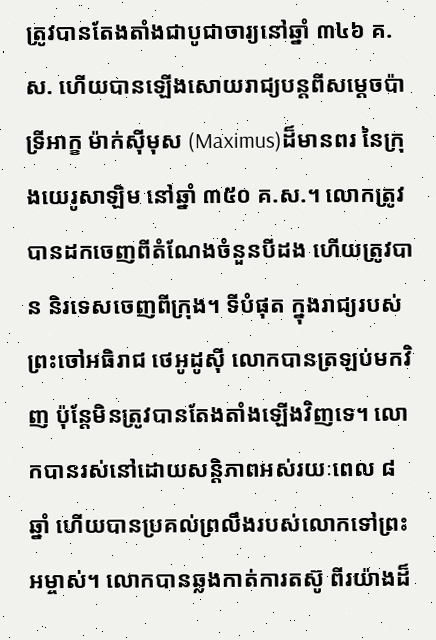ត្រូវបានតែងតាំងជាបូជាចារ្យនៅឆ្នាំ ៣៤៦ គ.ស. ហើយបានឡើងសោយរាជ្យបន្តពីសម្ដេចប៉ាទ្រីអាក្ខ ម៉ាក់ស៊ីមុស (Maximus)ដ៏មានពរ នៃក្រុងយេរូសាឡិម នៅឆ្នាំ ៣៥០ គ.ស.។ លោកត្រូវបានដកចេញពីតំណែងចំនួនបីដង ហើយត្រូវបាន និរទេសចេញពីក្រុង។ ទីបំផុត ក្នុងរាជ្យរបស់ព្រះចៅអធិរាជ ថេអូដូស៊ី លោកបានត្រឡប់មកវិញ ប៉ុន្តែមិនត្រូវបានតែងតាំងឡើងវិញទេ។ លោកបានរស់នៅដោយសន្តិភាពអស់រយៈពេល ៨ ឆ្នាំ ហើយបានប្រគល់ព្រលឹងរបស់លោកទៅព្រះអម្ចាស់។ លោកបានឆ្លងកាត់ការតស៊ូ ពីរយ៉ាងដ៏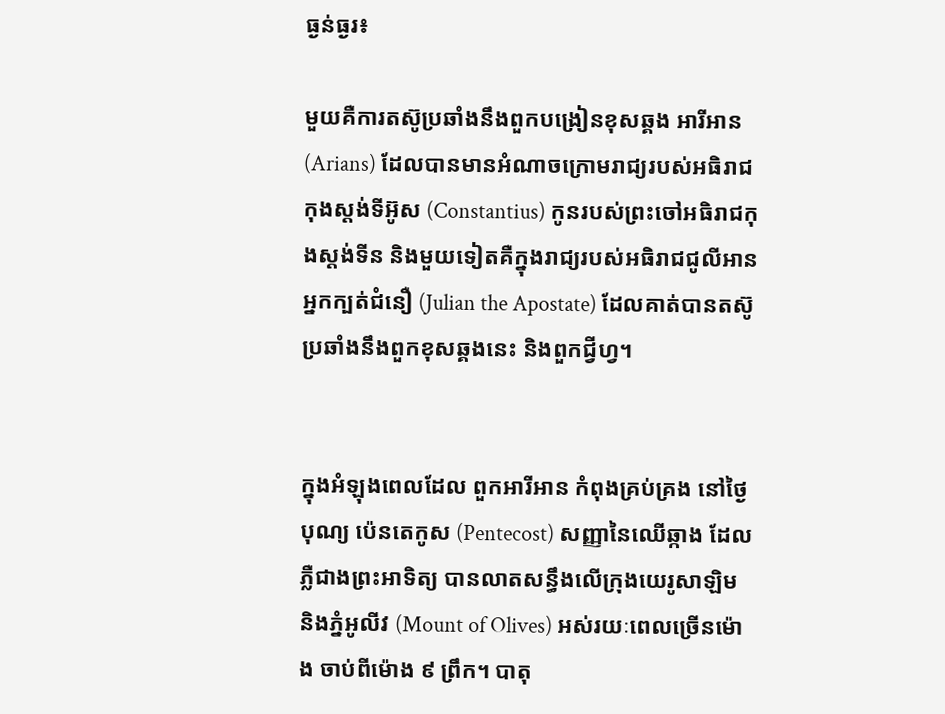ធ្ងន់ធ្ងរ៖

មួយគឺការតស៊ូប្រឆាំងនឹងពួកបង្រៀនខុសឆ្គង អារីអាន (Arians) ដែលបានមានអំណាចក្រោមរាជ្យរបស់អធិរាជកុងស្តង់ទីអ៊ូស (Constantius) កូនរបស់ព្រះចៅអធិរាជកុងស្តង់ទីន និងមួយទៀតគឺក្នុងរាជ្យរបស់អធិរាជជូលីអាន អ្នកក្បត់ជំនឿ (Julian the Apostate) ដែលគាត់បានតស៊ូប្រឆាំងនឹងពួកខុសឆ្គងនេះ និងពួកជ្វីហ្វ។


ក្នុងអំឡុងពេលដែល ពួកអារីអាន កំពុងគ្រប់គ្រង នៅថ្ងៃបុណ្យ ប៉េនតេកូស (Pentecost) សញ្ញានៃឈើឆ្កាង ដែលភ្លឺជាងព្រះអាទិត្យ បានលាតសន្ធឹងលើក្រុងយេរូសាឡិម និងភ្នំអូលីវ (Mount of Olives) អស់រយៈពេលច្រើនម៉ោង ចាប់ពីម៉ោង ៩ ព្រឹក។ បាតុ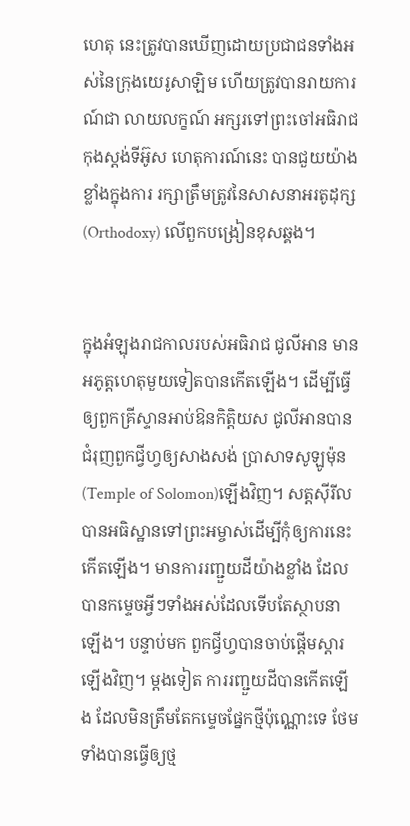ហេតុ នេះត្រូវបានឃើញដោយប្រជាជនទាំងអស់នៃក្រុងយេរូសាឡិម ហើយត្រូវបានរាយការណ៍ជា លាយលក្ខណ៍ អក្សរទៅព្រះចៅអធិរាជកុងស្តង់ទីអ៊ូស ហេតុការណ៍នេះ បានជួយយ៉ាងខ្លាំងក្នុងការ រក្សាត្រឹមត្រូវនៃសាសនាអរតូដុក្ស (Orthodoxy) លើពួកបង្រៀនខុសឆ្គង។


ក្នុងអំឡុងរាជកាលរបស់អធិរាជ ជូលីអាន មានអភូត្តហេតុមួយទៀតបានកើតឡើង។ ដើម្បីធ្វើឲ្យពួកគ្រីស្ទានអាប់ឱនកិត្តិយស ជូលីអានបានជំរុញពួកជ្វីហ្វឲ្យសាងសង់ ប្រាសាទសូឡូម៉ុន (Temple of Solomon)ឡើងវិញ។ សត្តស៊ីរីល បានអធិស្ឋានទៅព្រះអម្ចាស់ដើម្បីកុំឲ្យការនេះកើតឡើង។ មានការរញ្ជួយដីយ៉ាងខ្លាំង ដែលបានកម្ទេចអ្វីៗទាំងអស់ដែលទើបតែស្ថាបនាឡើង។ បន្ទាប់មក ពួកជ្វីហ្វបានចាប់ផ្ដើមស្ដារឡើងវិញ។ ម្តងទៀត ការរញ្ជួយដីបានកើតឡើង ដែលមិនត្រឹមតែកម្ទេចផ្នែកថ្មីប៉ុណ្ណោះទេ ថែមទាំងបានធ្វើឲ្យថ្ម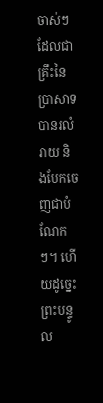ចាស់ៗដែលជាគ្រឹះនៃប្រាសាទបានរលំរាយ និងបែកចេញជាបំណែកៗ។ ហើយដូច្នេះ ព្រះបន្ទូល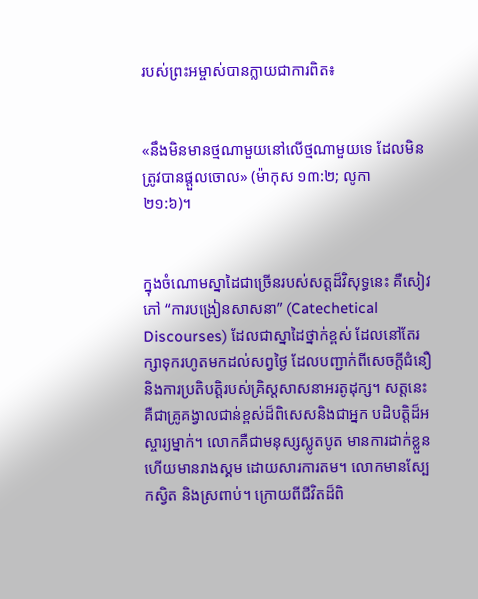របស់ព្រះអម្ចាស់បានក្លាយជាការពិត៖


«នឹងមិនមានថ្មណាមួយនៅលើថ្មណាមួយទេ ដែលមិនត្រូវបានផ្ដួលចោល» (ម៉ាកុស ១៣:២; លូកា
២១:៦)។


ក្នុងចំណោមស្នាដៃជាច្រើនរបស់សត្តដ៏វិសុទ្ធនេះ គឺសៀវភៅ “ការបង្រៀនសាសនា” (Catechetical Discourses) ដែលជាស្នាដៃថ្នាក់ខ្ពស់ ដែលនៅតែរក្សាទុករហូតមកដល់សព្វថ្ងៃ ដែលបញ្ជាក់ពីសេចក្តីជំនឿ និងការប្រតិបត្តិរបស់គ្រិស្តសាសនាអរតូដុក្ស។ សត្តនេះគឺជាគ្រូគង្វាលជាន់ខ្ពស់ដ៏ពិសេសនិងជាអ្នក បដិបត្តិដ៏អស្ចារ្យម្នាក់។ លោកគឺជាមនុស្សស្លូតបូត មានការដាក់ខ្លួន ហើយមានរាងស្គម ដោយសារការតម។ លោកមានស្បែកស្វិត និងស្រពាប់។ ក្រោយពីជីវិតដ៏ពិ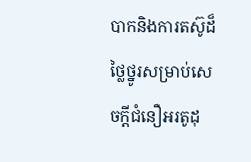បាកនិងការតស៊ូដ៏ថ្លៃថ្នូរសម្រាប់សេចក្តីជំនឿអរតូដុ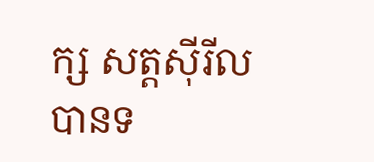ក្ស សត្តស៊ីរីលបានទ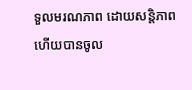ទួលមរណភាព ដោយសន្តិភាព ហើយបានចូល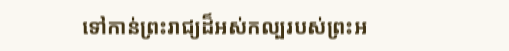ទៅកាន់ព្រះរាជ្យដ៏អស់កល្បរបស់ព្រះអ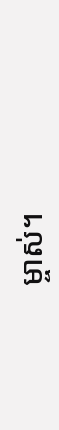ម្ចាស់។